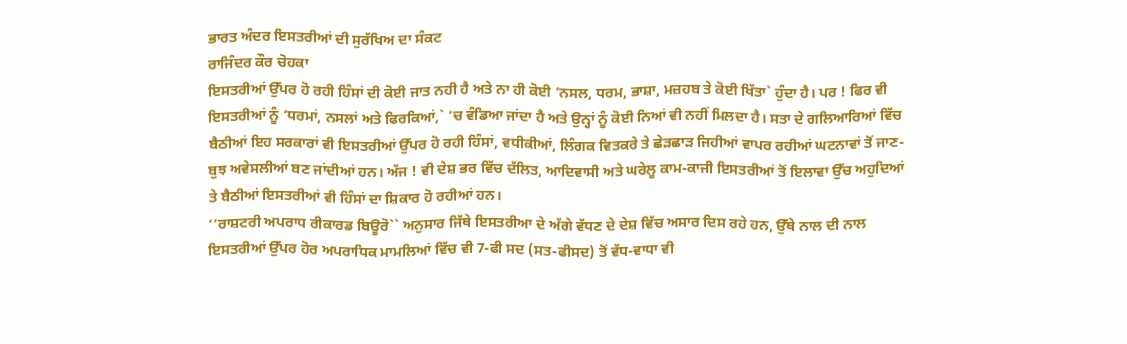ਭਾਰਤ ਅੰਦਰ ਇਸਤਰੀਆਂ ਦੀ ਸੁਰੱਖਿਅ ਦਾ ਸੰਕਟ
ਰਾਜਿੰਦਰ ਕੌਰ ਚੋਹਕਾ
ਇਸਤਰੀਆਂ ਉੱਪਰ ਹੋ ਰਹੀ ਹਿੰਸਾਂ ਦੀ ਕੋਈ ਜਾਤ ਨਹੀ ਹੈ ਅਤੇ ਨਾ ਹੀ ਕੋਈ ‘ਨਸਲ, ਧਰਮ, ਭਾਸ਼ਾ, ਮਜ਼ਹਬ ਤੇ ਕੋਈ ਖਿੱਤਾ` ਹੁੰਦਾ ਹੈ। ਪਰ ! ਫਿਰ ਵੀ ਇਸਤਰੀਆਂ ਨੂੰ ‘ਧਰਮਾਂ, ਨਸਲਾਂ ਅਤੇ ਫਿਰਕਿਆਂ,` ‘ਚ ਵੰਡਿਆ ਜਾਂਦਾ ਹੈ ਅਤੇ ਉਨ੍ਹਾਂ ਨੂੰ ਕੋਈ ਨਿਆਂ ਵੀ ਨਹੀਂ ਮਿਲਦਾ ਹੈ। ਸਤਾ ਦੇ ਗਲਿਆਰਿਆਂ ਵਿੱਚ ਬੈਠੀਆਂ ਇਹ ਸਰਕਾਰਾਂ ਵੀ ਇਸਤਰੀਆਂ ਉੱਪਰ ਹੋ ਰਹੀ ਹਿੰਸਾਂ, ਵਧੀਕੀਆਂ, ਲਿੰਗਕ ਵਿਤਕਰੇ ਤੇ ਛੇੜਛਾੜ ਜਿਹੀਆਂ ਵਾਪਰ ਰਹੀਆਂ ਘਟਨਾਵਾਂ ਤੋਂ ਜਾਣ-ਬੁਝ ਅਵੇਸਲੀਆਂ ਬਣ ਜਾਂਦੀਆਂ ਹਨ। ਅੱਜ ! ਵੀ ਦੇਸ਼ ਭਰ ਵਿੱਚ ਦੱਲਿਤ, ਆਦਿਵਾਸੀ ਅਤੇ ਘਰੇਲੂ ਕਾਮ-ਕਾਜੀ ਇਸਤਰੀਆਂ ਤੋਂ ਇਲਾਵਾ ਉੱਚ ਅਹੁਦਿਆਂ ਤੇ ਬੈਠੀਆਂ ਇਸਤਰੀਆਂ ਵੀ ਹਿੰਸਾਂ ਦਾ ਸ਼ਿਕਾਰ ਹੋ ਰਹੀਆਂ ਹਨ।
‘‘ਰਾਸ਼ਟਰੀ ਅਪਰਾਧ ਰੀਕਾਰਡ ਬਿਊਰੋ`` ਅਨੁਸਾਰ ਜਿੱਥੇ ਇਸਤਰੀਆ ਦੇ ਅੱਗੇ ਵੱਧਣ ਦੇ ਦੇਸ਼ ਵਿੱਚ ਅਸਾਰ ਦਿਸ ਰਹੇ ਹਨ, ਉੱਥੇ ਨਾਲ ਦੀ ਨਾਲ ਇਸਤਰੀਆਂ ਉੱਪਰ ਹੋਰ ਅਪਰਾਧਿਕ ਮਾਮਲਿਆਂ ਵਿੱਚ ਵੀ 7-ਫੀ ਸਦ (ਸਤ-ਫੀਸਦ) ਤੋਂ ਵੱਧ-ਵਾਧਾ ਵੀ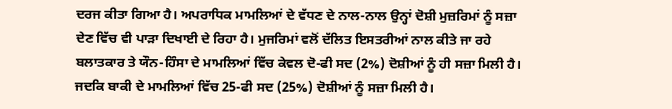ਦਰਜ ਕੀਤਾ ਗਿਆ ਹੈ। ਅਪਰਾਧਿਕ ਮਾਮਲਿਆਂ ਦੇ ਵੱਧਣ ਦੇ ਨਾਲ-ਨਾਲ ਉਨ੍ਹਾਂ ਦੋਸ਼ੀ ਮੁਜ਼ਰਿਮਾਂ ਨੂੰ ਸਜ਼ਾ ਦੇਣ ਵਿੱਚ ਵੀ ਪਾੜਾ ਦਿਖਾਈ ਦੇ ਰਿਹਾ ਹੈ। ਮੁਜਰਿਮਾਂ ਵਲੋਂ ਦੱਲਿਤ ਇਸਤਰੀਆਂ ਨਾਲ ਕੀਤੇ ਜਾ ਰਹੇ ਬਲਾਤਕਾਰ ਤੇ ਯੌਨ-ਹਿੰਸਾ ਦੇ ਮਾਮਲਿਆਂ ਵਿੱਚ ਕੇਵਲ ਦੋ-ਫੀ ਸਦ (2%) ਦੋਸ਼ੀਆਂ ਨੂੰ ਹੀ ਸਜ਼ਾ ਮਿਲੀ ਹੈ। ਜਦਕਿ ਬਾਕੀ ਦੇ ਮਾਮਲਿਆਂ ਵਿੱਚ 25-ਫੀ ਸਦ (25%) ਦੋਸ਼ੀਆਂ ਨੂੰ ਸਜ਼ਾ ਮਿਲੀ ਹੈ।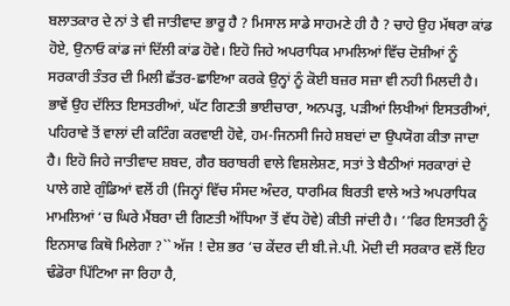ਬਲਾਤਕਾਰ ਦੇ ਨਾਂ ਤੇ ਵੀ ਜਾਤੀਵਾਦ ਭਾਰੂ ਹੈ ? ਮਿਸਾਲ ਸਾਡੇ ਸਾਹਮਣੇ ਹੀ ਹੈ ? ਚਾਹੇ ਉਹ ਮੱਥਰਾ ਕਾਂਡ ਹੋਏ, ਉਨਾਓ ਕਾਂਡ ਜਾਂ ਦਿੱਲੀ ਕਾਂਡ ਹੋਵੇ। ਇਹੋ ਜਿਹੇ ਅਪਰਾਧਿਕ ਮਾਮਲਿਆਂ ਵਿੱਚ ਦੋਸ਼ੀਆਂ ਨੂੰ ਸਰਕਾਰੀ ਤੰਤਰ ਦੀ ਮਿਲੀ ਛੱਤਰ-ਛਾਇਆ ਕਰਕੇ ਉਨ੍ਹਾਂ ਨੂੰ ਕੋਈ ਬਜ਼ਰ ਸਜ਼ਾ ਵੀ ਨਹੀ ਮਿਲਦੀ ਹੈ। ਭਾਵੇਂ ਉਹ ਦੱਲਿਤ ਇਸਤਰੀਆਂ, ਘੱਟ ਗਿਣਤੀ ਭਾਈਚਾਰਾ, ਅਨਪੜ੍ਹ, ਪੜੀਆਂ ਲਿਖੀਆਂ ਇਸਤਰੀਆਂ, ਪਹਿਰਾਵੇ ਤੋਂ ਵਾਲਾਂ ਦੀ ਕਟਿੰਗ ਕਰਵਾਈ ਹੋਵੇ, ਹਮ-ਜਿਨਸੀ ਜਿਹੇ ਸ਼ਬਦਾਂ ਦਾ ਉਪਯੋਗ ਕੀਤਾ ਜਾਦਾ ਹੈ। ਇਹੋ ਜਿਹੇ ਜਾਤੀਵਾਦ ਸ਼ਬਦ, ਗੈਰ ਬਰਾਬਰੀ ਵਾਲੇ ਵਿਸ਼ਲੇਸ਼ਣ, ਸਤਾਂ ਤੇ ਬੈਠੀਆਂ ਸਰਕਾਰਾਂ ਦੇ ਪਾਲੇ ਗਏ ਗੁੰਡਿਆਂ ਵਲੋਂ ਹੀ (ਜਿਨ੍ਹਾਂ ਵਿੱਚ ਸੰਸਦ ਅੰਦਰ, ਧਾਰਮਿਕ ਬਿਰਤੀ ਵਾਲੇ ਅਤੇ ਅਪਰਾਧਿਕ ਮਾਮਲਿਆਂ ‘ਚ ਘਿਰੇ ਮੈਂਬਰਾ ਦੀ ਗਿਣਤੀ ਅੱਧਿਆ ਤੋਂ ਵੱਧ ਹੋਵੇ) ਕੀਤੀ ਜਾਂਦੀ ਹੈ। ‘‘ਫਿਰ ਇਸਤਰੀ ਨੂੰ ਇਨਸਾਫ ਕਿਥੋ ਮਿਲੇਗਾ ?`` ਅੱਜ ! ਦੇਸ਼ ਭਰ ‘ਚ ਕੇਂਦਰ ਦੀ ਬੀ.ਜੇ.ਪੀ. ਮੋਦੀ ਦੀ ਸਰਕਾਰ ਵਲੋਂ ਇਹ ਢੰਡੋਰਾ ਪਿੱਟਿਆ ਜਾ ਰਿਹਾ ਹੈ,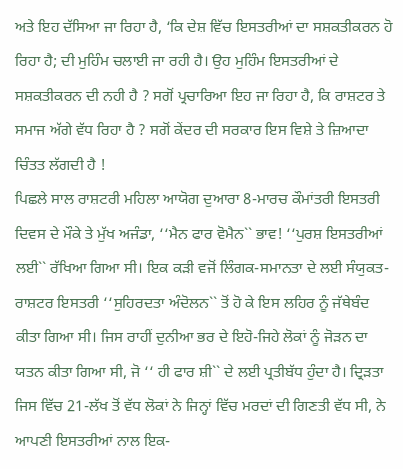ਅਤੇ ਇਹ ਦੱਸਿਆ ਜਾ ਰਿਹਾ ਹੈ, ‘ਕਿ ਦੇਸ਼ ਵਿੱਚ ਇਸਤਰੀਆਂ ਦਾ ਸਸ਼ਕਤੀਕਰਨ ਹੋ ਰਿਹਾ ਹੈ; ਦੀ ਮੁਹਿੰਮ ਚਲਾਈ ਜਾ ਰਹੀ ਹੈ। ਉਹ ਮੁਹਿੰਮ ਇਸਤਰੀਆਂ ਦੇ ਸਸ਼ਕਤੀਕਰਨ ਦੀ ਨਹੀ ਹੈ ? ਸਗੋਂ ਪ੍ਰਚਾਰਿਆ ਇਹ ਜਾ ਰਿਹਾ ਹੈ, ਕਿ ਰਾਸ਼ਟਰ ਤੇ ਸਮਾਜ ਅੱਗੇ ਵੱਧ ਰਿਹਾ ਹੈ ? ਸਗੋਂ ਕੇਂਦਰ ਦੀ ਸਰਕਾਰ ਇਸ ਵਿਸ਼ੇ ਤੇ ਜ਼ਿਆਦਾ ਚਿੰਤਤ ਲੱਗਦੀ ਹੈ !
ਪਿਛਲੇ ਸਾਲ ਰਾਸ਼ਟਰੀ ਮਹਿਲਾ ਆਯੋਗ ਦੁਆਰਾ 8-ਮਾਰਚ ਕੌਮਾਂਤਰੀ ਇਸਤਰੀ ਦਿਵਸ ਦੇ ਮੌਕੇ ਤੇ ਮੁੱਖ ਅਜੰਡਾ, ‘‘ਮੈਨ ਫਾਰ ਵੋਮੈਨ`` ਭਾਵ! ‘‘ਪੁਰਸ਼ ਇਸਤਰੀਆਂ ਲਈ`` ਰੱਖਿਆ ਗਿਆ ਸੀ। ਇਕ ਕੜੀ ਵਜੋਂ ਲਿੰਗਕ-ਸਮਾਨਤਾ ਦੇ ਲਈ ਸੰਯੁਕਤ-ਰਾਸ਼ਟਰ ਇਸਤਰੀ ‘‘ਸੁਹਿਰਦਤਾ ਅੰਦੋਲਨ`` ਤੋਂ ਹੋ ਕੇ ਇਸ ਲਹਿਰ ਨੂੰ ਜੱਥੇਬੰਦ ਕੀਤਾ ਗਿਆ ਸੀ। ਜਿਸ ਰਾਹੀਂ ਦੁਨੀਆ ਭਰ ਦੇ ਇਹੋ-ਜਿਹੇ ਲੋਕਾਂ ਨੂੰ ਜੋੜਨ ਦਾ ਯਤਨ ਕੀਤਾ ਗਿਆ ਸੀ, ਜੋ ‘‘ ਹੀ ਫਾਰ ਸ਼ੀ`` ਦੇ ਲਈ ਪ੍ਰਤੀਬੱਧ ਹੁੰਦਾ ਹੈ। ਦ੍ਰਿੜਤਾ ਜਿਸ ਵਿੱਚ 21-ਲੱਖ ਤੋਂ ਵੱਧ ਲੋਕਾਂ ਨੇ ਜਿਨ੍ਹਾਂ ਵਿੱਚ ਮਰਦਾਂ ਦੀ ਗਿਣਤੀ ਵੱਧ ਸੀ, ਨੇ ਆਪਣੀ ਇਸਤਰੀਆਂ ਨਾਲ ਇਕ-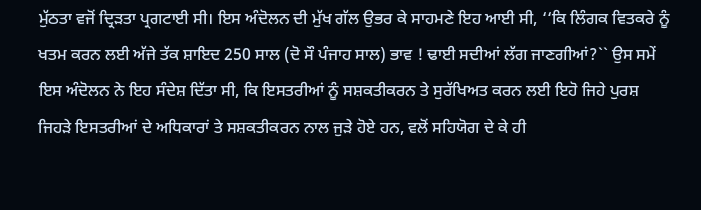ਮੁੱਠਤਾ ਵਜੋਂ ਦ੍ਰਿੜਤਾ ਪ੍ਰਗਟਾਈ ਸੀ। ਇਸ ਅੰਦੋਲਨ ਦੀ ਮੁੱਖ ਗੱਲ ਉਭਰ ਕੇ ਸਾਹਮਣੇ ਇਹ ਆਈ ਸੀ, ‘‘ਕਿ ਲਿੰਗਕ ਵਿਤਕਰੇ ਨੂੰ ਖਤਮ ਕਰਨ ਲਈ ਅੱਜੇ ਤੱਕ ਸ਼ਾਇਦ 250 ਸਾਲ (ਦੋ ਸੌ ਪੰਜਾਹ ਸਾਲ) ਭਾਵ ! ਢਾਈ ਸਦੀਆਂ ਲੱਗ ਜਾਣਗੀਆਂ?`` ਉਸ ਸਮੇਂ ਇਸ ਅੰਦੋਲਨ ਨੇ ਇਹ ਸੰਦੇਸ਼ ਦਿੱਤਾ ਸੀ, ਕਿ ਇਸਤਰੀਆਂ ਨੂੰ ਸਸ਼ਕਤੀਕਰਨ ਤੇ ਸੁਰੱਖਿਅਤ ਕਰਨ ਲਈ ਇਹੋ ਜਿਹੇ ਪੁਰਸ਼ ਜਿਹੜੇ ਇਸਤਰੀਆਂ ਦੇ ਅਧਿਕਾਰਾਂ ਤੇ ਸਸ਼ਕਤੀਕਰਨ ਨਾਲ ਜੁੜੇ ਹੋਏ ਹਨ, ਵਲੋਂ ਸਹਿਯੋਗ ਦੇ ਕੇ ਹੀ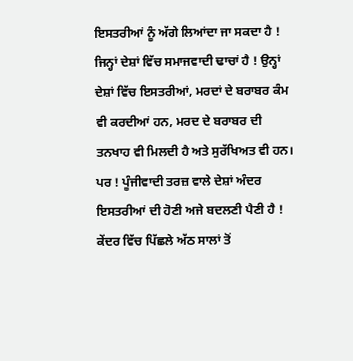ਇਸਤਰੀਆਂ ਨੂੰ ਅੱਗੇ ਲਿਆਂਦਾ ਜਾ ਸਕਦਾ ਹੈ ! ਜਿਨ੍ਹਾਂ ਦੇਸ਼ਾਂ ਵਿੱਚ ਸਮਾਜਵਾਦੀ ਢਾਚਾਂ ਹੈ ! ਉਨ੍ਹਾਂ ਦੇਸ਼ਾਂ ਵਿੱਚ ਇਸਤਰੀਆਂ, ਮਰਦਾਂ ਦੇ ਬਰਾਬਰ ਕੰਮ ਵੀ ਕਰਦੀਆਂ ਹਨ, ਮਰਦ ਦੇ ਬਰਾਬਰ ਦੀ ਤਨਖਾਹ ਵੀ ਮਿਲਦੀ ਹੈ ਅਤੇ ਸੁਰੱਖਿਅਤ ਵੀ ਹਨ। ਪਰ ! ਪੂੰਜੀਵਾਦੀ ਤਰਜ਼ ਵਾਲੇ ਦੇਸ਼ਾਂ ਅੰਦਰ ਇਸਤਰੀਆਂ ਦੀ ਹੋਣੀ ਅਜੇ ਬਦਲਣੀ ਪੈਣੀ ਹੈ !
ਕੇਂਦਰ ਵਿੱਚ ਪਿੱਛਲੇ ਅੱਠ ਸਾਲਾਂ ਤੋਂ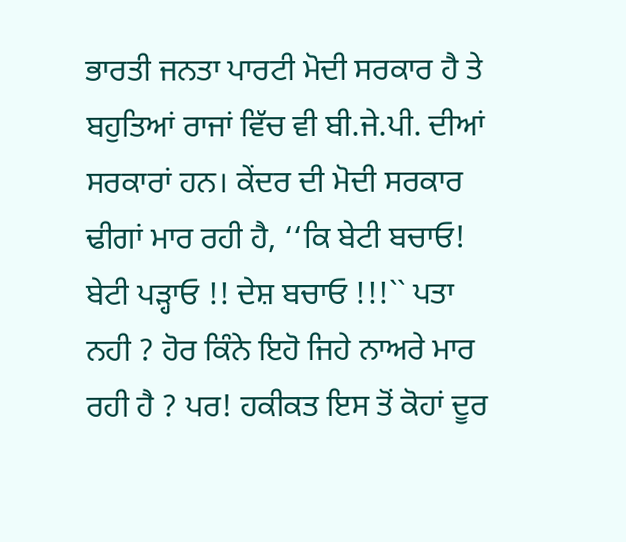ਭਾਰਤੀ ਜਨਤਾ ਪਾਰਟੀ ਮੋਦੀ ਸਰਕਾਰ ਹੈ ਤੇ ਬਹੁਤਿਆਂ ਰਾਜਾਂ ਵਿੱਚ ਵੀ ਬੀ.ਜੇ.ਪੀ. ਦੀਆਂ ਸਰਕਾਰਾਂ ਹਨ। ਕੇਂਦਰ ਦੀ ਮੋਦੀ ਸਰਕਾਰ ਢੀਗਾਂ ਮਾਰ ਰਹੀ ਹੈ, ‘‘ਕਿ ਬੇਟੀ ਬਚਾਓ! ਬੇਟੀ ਪੜ੍ਹਾਓ !! ਦੇਸ਼ ਬਚਾਓ !!!`` ਪਤਾ ਨਹੀ ? ਹੋਰ ਕਿੰਨੇ ਇਹੋ ਜਿਹੇ ਨਾਅਰੇ ਮਾਰ ਰਹੀ ਹੈ ? ਪਰ! ਹਕੀਕਤ ਇਸ ਤੋਂ ਕੋਹਾਂ ਦੂਰ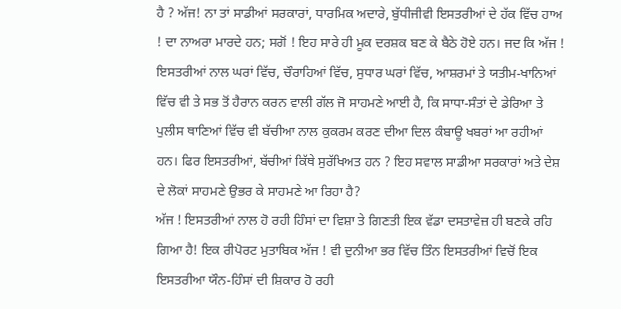ਹੈ ? ਅੱਜ! ਨਾ ਤਾਂ ਸਾਡੀਆਂ ਸਰਕਾਰਾਂ, ਧਾਰਮਿਕ ਅਦਾਰੇ, ਬੁੱਧੀਜੀਵੀ ਇਸਤਰੀਆਂ ਦੇ ਹੱਕ ਵਿੱਚ ਹਾਅ ! ਦਾ ਨਾਅਰਾ ਮਾਰਦੇ ਹਨ; ਸਗੋਂ ! ਇਹ ਸਾਰੇ ਹੀ ਮੂਕ ਦਰਸ਼ਕ ਬਣ ਕੇ ਬੈਠੇ ਹੋਏ ਹਨ। ਜਦ ਕਿ ਅੱਜ ! ਇਸਤਰੀਆਂ ਨਾਲ ਘਰਾਂ ਵਿੱਚ, ਚੌਰਾਹਿਆਂ ਵਿੱਚ, ਸੁਧਾਰ ਘਰਾਂ ਵਿੱਚ, ਆਸ਼ਰਮਾਂ ਤੇ ਯਤੀਮ-ਖਾਨਿਆਂ ਵਿੱਚ ਵੀ ਤੇ ਸਭ ਤੋਂ ਹੈਰਾਨ ਕਰਨ ਵਾਲੀ ਗੱਲ ਜੋ ਸਾਹਮਣੇ ਆਈ ਹੈ, ਕਿ ਸਾਧਾ-ਸੰਤਾਂ ਦੇ ਡੇਰਿਆ ਤੇ ਪੁਲੀਸ ਥਾਣਿਆਂ ਵਿੱਚ ਵੀ ਬੱਚੀਆ ਨਾਲ ਕੁਕਰਮ ਕਰਣ ਦੀਆ ਦਿਲ ਕੰਬਾਊ ਖਬਰਾਂ ਆ ਰਹੀਆਂ ਹਨ। ਫਿਰ ਇਸਤਰੀਆਂ, ਬੱਚੀਆਂ ਕਿੱਥੇ ਸੁਰੱਖਿਅਤ ਹਨ ? ਇਹ ਸਵਾਲ ਸਾਡੀਆ ਸਰਕਾਰਾਂ ਅਤੇ ਦੇਸ਼ ਦੇ ਲੋਕਾਂ ਸਾਹਮਣੇ ਉਭਰ ਕੇ ਸਾਹਮਣੇ ਆ ਰਿਹਾ ਹੈ?
ਅੱਜ ! ਇਸਤਰੀਆਂ ਨਾਲ ਹੋ ਰਹੀ ਹਿੰਸਾਂ ਦਾ ਵਿਸ਼ਾ ਤੇ ਗਿਣਤੀ ਇਕ ਵੱਡਾ ਦਸਤਾਵੇਜ਼ ਹੀ ਬਣਕੇ ਰਹਿ ਗਿਆ ਹੈ! ਇਕ ਰੀਪੋਰਟ ਮੁਤਾਬਿਕ ਅੱਜ ! ਵੀ ਦੁਨੀਆ ਭਰ ਵਿੱਚ ਤਿੰਨ ਇਸਤਰੀਆਂ ਵਿਚੋਂ ਇਕ ਇਸਤਰੀਆ ਯੌਨ-ਹਿੰਸਾਂ ਦੀ ਸ਼ਿਕਾਰ ਹੋ ਰਹੀ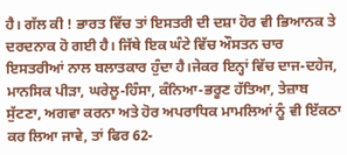ਹੈ। ਗੱਲ ਕੀ ! ਭਾਰਤ ਵਿੱਚ ਤਾਂ ਇਸਤਰੀ ਦੀ ਦਸ਼ਾ ਹੋਰ ਵੀ ਭਿਆਨਕ ਤੇ ਦਰਦਨਾਕ ਹੋ ਗਈ ਹੈ। ਜਿੱਥੇ ਇਕ ਘੰਟੇ ਵਿੱਚ ਔਸਤਨ ਚਾਰ ਇਸਤਰੀਆਂ ਨਾਲ ਬਲਾਤਕਾਰ ਹੁੰਦਾ ਹੈ।ਜੇਕਰ ਇਨ੍ਹਾਂ ਵਿੱਚ ਦਾਜ-ਦਹੇਜ, ਮਾਨਸਿਕ ਪੀੜਾ, ਘਰੇਲੂ-ਹਿੰਸਾ, ਕੰਨਿਆ-ਭਰੂਣ ਹੱਤਿਆ, ਤੇਜ਼ਾਬ ਸੁੱਟਣਾ, ਅਗਵਾ ਕਰਨਾ ਅਤੇ ਹੋਰ ਅਪਰਾਧਿਕ ਮਾਮਲਿਆਂ ਨੂੰ ਵੀ ਇੱਕਠਾ ਕਰ ਲਿਆ ਜਾਵੇ, ਤਾਂ ਫਿਰ 62-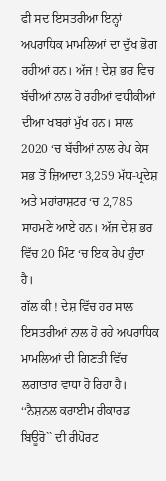ਫੀ ਸਦ ਇਸਤਰੀਆ ਇਨ੍ਹਾਂ ਅਪਰਾਧਿਕ ਮਾਮਲਿਆਂ ਦਾ ਦੁੱਖ ਭੋਗ ਰਹੀਆਂ ਹਨ। ਅੱਜ ! ਦੇਸ਼ ਭਰ ਵਿਚ ਬੱਚੀਆਂ ਨਾਲ ਹੋ ਰਹੀਆਂ ਵਧੀਕੀਆਂ ਦੀਆ ਖਬਰਾਂ ਮੁੱਖ ਹਨ। ਸਾਲ 2020 ‘ਚ ਬੱਚੀਆਂ ਨਾਲ ਰੇਪ ਕੇਸ ਸਭ ਤੋਂ ਜ਼ਿਆਦਾ 3,259 ਮੱਧ-ਪ੍ਰਦੇਸ਼ ਅਤੇ ਮਹਾਂਰਾਸ਼ਟਰ ‘ਚ 2,785 ਸਾਹਮਣੇ ਆਏ ਹਨ। ਅੱਜ ਦੇਸ਼ ਭਰ ਵਿੱਚ 20 ਮਿੰਟ ‘ਚ ਇਕ ਰੇਪ ਹੁੰਦਾ ਹੈ।
ਗੱਲ ਕੀ ! ਦੇਸ਼ ਵਿੱਚ ਹਰ ਸਾਲ ਇਸਤਰੀਆਂ ਨਾਲ ਹੋ ਰਹੇ ਅਪਰਾਧਿਕ ਮਾਮਲਿਆਂ ਦੀ ਗਿਣਤੀ ਵਿੱਚ ਲਗਾਤਾਰ ਵਾਧਾ ਹੋ ਰਿਹਾ ਹੈ। ‘‘ਨੈਸ਼ਨਲ ਕਰਾਈਮ ਰੀਕਾਰਡ ਬਿਊਰੋ`` ਦੀ ਰੀਪੋਰਟ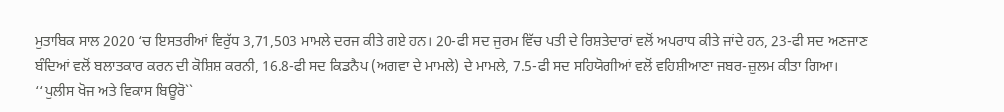ਮੁਤਾਬਿਕ ਸਾਲ 2020 ‘ਚ ਇਸਤਰੀਆਂ ਵਿਰੁੱਧ 3,71,503 ਮਾਮਲੇ ਦਰਜ ਕੀਤੇ ਗਏ ਹਨ। 20-ਫੀ ਸਦ ਜੁਰਮ ਵਿੱਚ ਪਤੀ ਦੇ ਰਿਸ਼ਤੇਦਾਰਾਂ ਵਲੋਂ ਅਪਰਾਧ ਕੀਤੇ ਜਾਂਦੇ ਹਨ, 23-ਫੀ ਸਦ ਅਣਜਾਣ ਬੰਦਿਆਂ ਵਲੋਂ ਬਲਾਤਕਾਰ ਕਰਨ ਦੀ ਕੋਸ਼ਿਸ਼ ਕਰਨੀ, 16.8-ਫੀ ਸਦ ਕਿਡਨੈਪ (ਅਗਵਾ ਦੇ ਮਾਮਲੇ) ਦੇ ਮਾਮਲੇ, 7.5-ਫੀ ਸਦ ਸਹਿਯੋਗੀਆਂ ਵਲੋਂ ਵਹਿਸ਼ੀਆਣਾ ਜਬਰ-ਜ਼ੁਲਮ ਕੀਤਾ ਗਿਆ।
‘‘ਪੁਲੀਸ ਖੋਜ ਅਤੇ ਵਿਕਾਸ ਬਿਊਰੋ``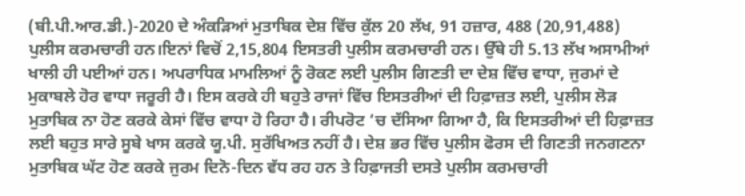(ਬੀ.ਪੀ.ਆਰ.ਡੀ.)-2020 ਦੇ ਅੰਕੜਿਆਂ ਮੁਤਾਬਿਕ ਦੇਸ਼ ਵਿੱਚ ਕੁੱਲ 20 ਲੱਖ, 91 ਹਜ਼ਾਰ, 488 (20,91,488) ਪੁਲੀਸ ਕਰਮਚਾਰੀ ਹਨ।ਇਨਾਂ ਵਿਚੋਂ 2,15,804 ਇਸਤਰੀ ਪੁਲੀਸ ਕਰਮਚਾਰੀ ਹਨ। ਉੱਥੇ ਹੀ 5.13 ਲੱਖ ਅਸਾਮੀਆਂ ਖਾਲੀ ਹੀ ਪਈਆਂ ਹਨ। ਅਪਰਾਧਿਕ ਮਾਮਲਿਆਂ ਨੂੰ ਰੋਕਣ ਲਈ ਪੁਲੀਸ ਗਿਣਤੀ ਦਾ ਦੇਸ਼ ਵਿੱਚ ਵਾਧਾ, ਜੁਰਮਾਂ ਦੇ ਮੁਕਾਬਲੇ ਹੋਰ ਵਾਧਾ ਜਰੂਰੀ ਹੈ। ਇਸ ਕਰਕੇ ਹੀ ਬਹੁਤੇ ਰਾਜਾਂ ਵਿੱਚ ਇਸਤਰੀਆਂ ਦੀ ਹਿਫ਼ਾਜ਼ਤ ਲਈ, ਪੁਲੀਸ ਲੋੜ ਮੁਤਾਬਿਕ ਨਾ ਹੋਣ ਕਰਕੇ ਕੇਸਾਂ ਵਿੱਚ ਵਾਧਾ ਹੋ ਰਿਹਾ ਹੈ। ਰੀਪਰੋਟ ‘ਚ ਦੱਸਿਆ ਗਿਆ ਹੈ, ਕਿ ਇਸਤਰੀਆਂ ਦੀ ਹਿਫ਼ਾਜ਼ਤ ਲਈ ਬਹੁਤ ਸਾਰੇ ਸੂਬੇ ਖਾਸ ਕਰਕੇ ਯੂ.ਪੀ. ਸੁਰੱਖਿਅਤ ਨਹੀਂ ਹੈ। ਦੇਸ਼ ਭਰ ਵਿੱਚ ਪੁਲੀਸ ਫੋਰਸ ਦੀ ਗਿਣਤੀ ਜਨਗਣਨਾ ਮੁਤਾਬਿਕ ਘੱਟ ਹੋਣ ਕਰਕੇ ਜੁਰਮ ਦਿਨੋ-ਦਿਨ ਵੱਧ ਰਹ ਹਨ ਤੇ ਹਿਫ਼ਾਜਤੀ ਦਸਤੇ ਪੁਲੀਸ ਕਰਮਚਾਰੀ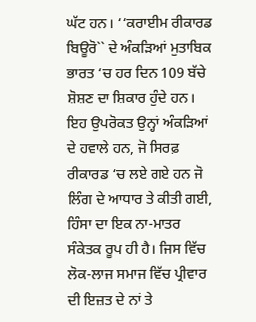ਘੱਟ ਹਨ। ‘‘ਕਰਾਈਮ ਰੀਕਾਰਡ ਬਿਊਰੋ`` ਦੇ ਅੰਕੜਿਆਂ ਮੁਤਾਬਿਕ ਭਾਰਤ ‘ਚ ਹਰ ਦਿਨ 109 ਬੱਚੇ ਸ਼ੋਸ਼ਣ ਦਾ ਸ਼ਿਕਾਰ ਹੁੰਦੇ ਹਨ।
ਇਹ ਉਪਰੋਕਤ ਉਨ੍ਹਾਂ ਅੰਕੜਿਆਂ ਦੇ ਹਵਾਲੇ ਹਨ, ਜੋ ਸਿਰਫ਼ ਰੀਕਾਰਡ ‘ਚ ਲਏ ਗਏ ਹਨ ਜੋ ਲਿੰਗ ਦੇ ਆਧਾਰ ਤੇ ਕੀਤੀ ਗਈ, ਹਿੰਸਾ ਦਾ ਇਕ ਨਾ-ਮਾਤਰ ਸੰਕੇਤਕ ਰੂਪ ਹੀ ਹੈ। ਜਿਸ ਵਿੱਚ ਲੋਕ-ਲਾਜ ਸਮਾਜ ਵਿੱਚ ਪ੍ਰੀਵਾਰ ਦੀ ਇਜ਼ਤ ਦੇ ਨਾਂ ਤੇ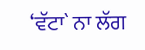‘ਵੱਟਾ` ਨਾ ਲੱਗ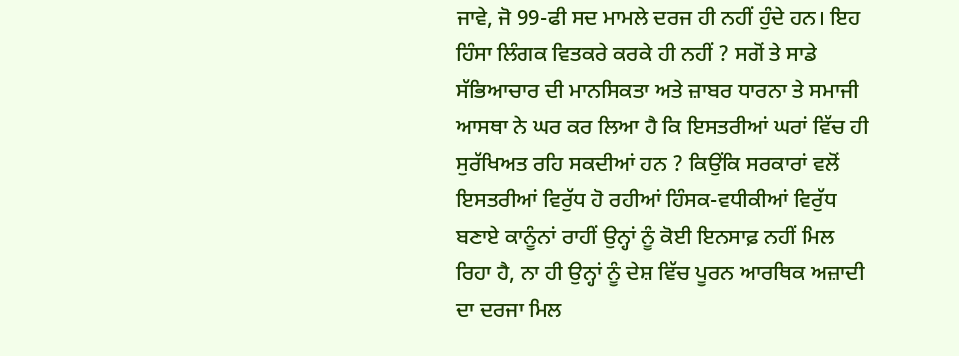ਜਾਵੇ, ਜੋ 99-ਫੀ ਸਦ ਮਾਮਲੇ ਦਰਜ ਹੀ ਨਹੀਂ ਹੁੰਦੇ ਹਨ। ਇਹ ਹਿੰਸਾ ਲਿੰਗਕ ਵਿਤਕਰੇ ਕਰਕੇ ਹੀ ਨਹੀਂ ? ਸਗੋਂ ਤੇ ਸਾਡੇ ਸੱਭਿਆਚਾਰ ਦੀ ਮਾਨਸਿਕਤਾ ਅਤੇ ਜ਼ਾਬਰ ਧਾਰਨਾ ਤੇ ਸਮਾਜੀ ਆਸਥਾ ਨੇ ਘਰ ਕਰ ਲਿਆ ਹੈ ਕਿ ਇਸਤਰੀਆਂ ਘਰਾਂ ਵਿੱਚ ਹੀ ਸੁਰੱਖਿਅਤ ਰਹਿ ਸਕਦੀਆਂ ਹਨ ? ਕਿਉਂਕਿ ਸਰਕਾਰਾਂ ਵਲੋਂ ਇਸਤਰੀਆਂ ਵਿਰੁੱਧ ਹੋ ਰਹੀਆਂ ਹਿੰਸਕ-ਵਧੀਕੀਆਂ ਵਿਰੁੱਧ ਬਣਾਏ ਕਾਨੂੰਨਾਂ ਰਾਹੀਂ ਉਨ੍ਹਾਂ ਨੂੰ ਕੋਈ ਇਨਸਾਫ਼ ਨਹੀਂ ਮਿਲ ਰਿਹਾ ਹੈ, ਨਾ ਹੀ ਉਨ੍ਹਾਂ ਨੂੰ ਦੇਸ਼ ਵਿੱਚ ਪੂਰਨ ਆਰਥਿਕ ਅਜ਼ਾਦੀ ਦਾ ਦਰਜਾ ਮਿਲ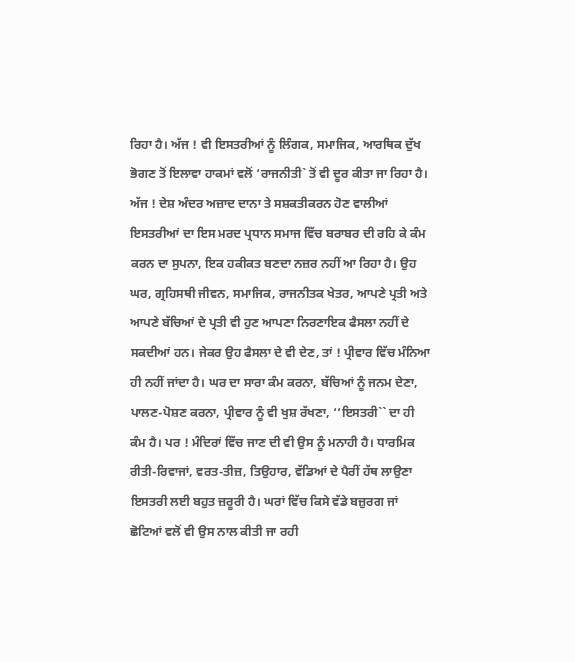ਰਿਹਾ ਹੈ। ਅੱਜ ! ਵੀ ਇਸਤਰੀਆਂ ਨੂੰ ਲਿੰਗਕ, ਸਮਾਜਿਕ, ਆਰਥਿਕ ਦੁੱਖ ਭੋਗਣ ਤੋਂ ਇਲਾਵਾ ਹਾਕਮਾਂ ਵਲੋਂ ‘ਰਾਜਨੀਤੀ` ਤੋਂ ਵੀ ਦੂਰ ਕੀਤਾ ਜਾ ਰਿਹਾ ਹੈ।
ਅੱਜ ! ਦੇਸ਼ ਅੰਦਰ ਅਜ਼ਾਦ ਦਾਨਾ ਤੇ ਸਸ਼ਕਤੀਕਰਨ ਹੋਣ ਵਾਲੀਆਂ ਇਸਤਰੀਆਂ ਦਾ ਇਸ ਮਰਦ ਪ੍ਰਧਾਨ ਸਮਾਜ ਵਿੱਚ ਬਰਾਬਰ ਦੀ ਰਹਿ ਕੇ ਕੰਮ ਕਰਨ ਦਾ ਸੁਪਨਾ, ਇਕ ਹਕੀਕਤ ਬਣਦਾ ਨਜ਼ਰ ਨਹੀਂ ਆ ਰਿਹਾ ਹੈ। ਉਹ ਘਰ, ਗ੍ਰਹਿਸਥੀ ਜੀਵਨ, ਸਮਾਜਿਕ, ਰਾਜਨੀਤਕ ਖੇਤਰ, ਆਪਣੇ ਪ੍ਰਤੀ ਅਤੇ ਆਪਣੇ ਬੱਚਿਆਂ ਦੇ ਪ੍ਰਤੀ ਵੀ ਹੁਣ ਆਪਣਾ ਨਿਰਣਾਇਕ ਫੈਸਲਾ ਨਹੀਂ ਦੇ ਸਕਦੀਆਂ ਹਨ। ਜੇਕਰ ਉਹ ਫੈਸਲਾ ਦੇ ਵੀ ਦੇਣ, ਤਾਂ ! ਪ੍ਰੀਵਾਰ ਵਿੱਚ ਮੰਨਿਆ ਹੀ ਨਹੀਂ ਜਾਂਦਾ ਹੈ। ਘਰ ਦਾ ਸਾਰਾ ਕੰਮ ਕਰਨਾ, ਬੱਚਿਆਂ ਨੂੰ ਜਨਮ ਦੇਣਾ, ਪਾਲਣ-ਪੋਸ਼ਣ ਕਰਨਾ, ਪ੍ਰੀਵਾਰ ਨੂੰ ਵੀ ਖੁਸ਼ ਰੱਖਣਾ, ‘‘ਇਸਤਰੀ`` ਦਾ ਹੀ ਕੰਮ ਹੈ। ਪਰ ! ਮੰਦਿਰਾਂ ਵਿੱਚ ਜਾਣ ਦੀ ਵੀ ਉਸ ਨੂੰ ਮਨਾਹੀ ਹੈ। ਧਾਰਮਿਕ ਰੀਤੀ-ਰਿਵਾਜਾਂ, ਵਰਤ-ਤੀਜ਼, ਤਿਉਹਾਰ, ਵੱਡਿਆਂ ਦੇ ਪੈਰੀਂ ਹੱਥ ਲਾਉਣਾ ਇਸਤਰੀ ਲਈ ਬਹੁਤ ਜ਼ਰੂਰੀ ਹੈ। ਘਰਾਂ ਵਿੱਚ ਕਿਸੇ ਵੱਡੇ ਬਜ਼ੁਰਗ ਜਾਂ ਛੋਟਿਆਂ ਵਲੋਂ ਵੀ ਉਸ ਨਾਲ ਕੀਤੀ ਜਾ ਰਹੀ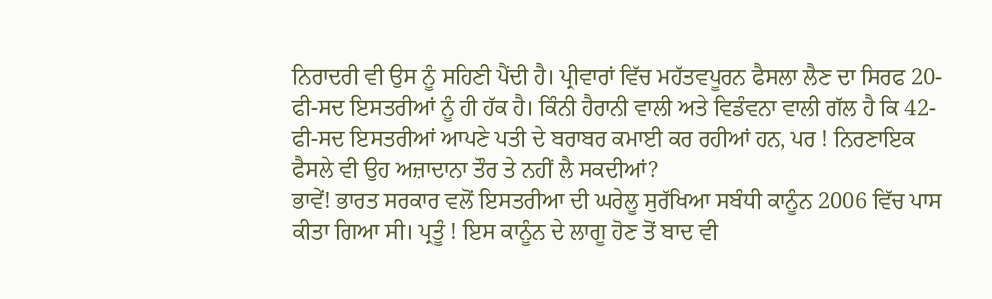ਨਿਰਾਦਰੀ ਵੀ ਉਸ ਨੂੰ ਸਹਿਣੀ ਪੈਂਦੀ ਹੈ। ਪ੍ਰੀਵਾਰਾਂ ਵਿੱਚ ਮਹੱਤਵਪੂਰਨ ਫੈਸਲਾ ਲੈਣ ਦਾ ਸਿਰਫ 20-ਫੀ-ਸਦ ਇਸਤਰੀਆਂ ਨੂੰ ਹੀ ਹੱਕ ਹੈ। ਕਿੰਨੀ ਹੈਰਾਨੀ ਵਾਲੀ ਅਤੇ ਵਿਡੰਵਨਾ ਵਾਲੀ ਗੱਲ ਹੈ ਕਿ 42-ਫੀ-ਸਦ ਇਸਤਰੀਆਂ ਆਪਣੇ ਪਤੀ ਦੇ ਬਰਾਬਰ ਕਮਾਈ ਕਰ ਰਹੀਆਂ ਹਨ, ਪਰ ! ਨਿਰਣਾਇਕ ਫੈਸਲੇ ਵੀ ਉਹ ਅਜ਼ਾਦਾਨਾ ਤੌਰ ਤੇ ਨਹੀਂ ਲੈ ਸਕਦੀਆਂ?
ਭਾਵੇਂ! ਭਾਰਤ ਸਰਕਾਰ ਵਲੋਂ ਇਸਤਰੀਆ ਦੀ ਘਰੇਲੂ ਸੁਰੱਖਿਆ ਸਬੰਧੀ ਕਾਨੂੰਨ 2006 ਵਿੱਚ ਪਾਸ ਕੀਤਾ ਗਿਆ ਸੀ। ਪ੍ਰਤੂੰ ! ਇਸ ਕਾਨੂੰਨ ਦੇ ਲਾਗੂ ਹੋਣ ਤੋਂ ਬਾਦ ਵੀ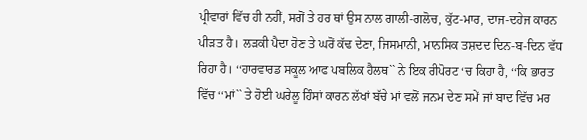ਪ੍ਰੀਵਾਰਾਂ ਵਿੱਚ ਹੀ ਨਹੀਂ, ਸਗੋਂ ਤੇ ਹਰ ਥਾਂ ਉਸ ਨਾਲ ਗਾਲੀ-ਗਲੋਚ, ਕੁੱਟ-ਮਾਰ, ਦਾਜ-ਦਹੇਜ ਕਾਰਨ ਪੀੜਤ ਹੈ। ਲੜਕੀ ਪੈਦਾ ਹੋਣ ਤੇ ਘਰੋਂ ਕੱਢ ਦੇਣਾ, ਜਿਸਮਾਨੀ, ਮਾਨਸਿਕ ਤਸ਼ਦਦ ਦਿਨ-ਬ-ਦਿਨ ਵੱਧ ਰਿਹਾ ਹੈ। ‘‘ਹਾਰਵਾਰਡ ਸਕੂਲ ਆਫ ਪਬਲਿਕ ਹੈਲਥ`` ਨੇ ਇਕ ਰੀਪੋਰਟ ‘ਚ ਕਿਹਾ ਹੈ, ‘‘ਕਿ ਭਾਰਤ ਵਿੱਚ ‘‘ਮਾਂ`` ਤੇ ਹੋਈ ਘਰੇਲੂ ਹਿੰਸਾਂ ਕਾਰਨ ਲੱਖਾਂ ਬੱਚੇ ਮਾਂ ਵਲੋਂ ਜਨਮ ਦੇਣ ਸਮੇਂ ਜਾਂ ਬਾਦ ਵਿੱਚ ਮਰ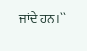ਜਾਂਦੇ ਹਨ।``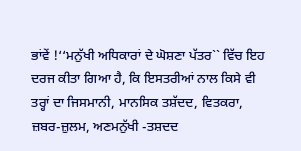ਭਾਂਵੇਂ !‘‘ਮਨੁੱਖੀ ਅਧਿਕਾਰਾਂ ਦੇ ਘੋਸ਼ਣਾ ਪੱਤਰ`` ਵਿੱਚ ਇਹ ਦਰਜ ਕੀਤਾ ਗਿਆ ਹੈ, ਕਿ ਇਸਤਰੀਆਂ ਨਾਲ ਕਿਸੇ ਵੀ ਤਰ੍ਹਾਂ ਦਾ ਜਿਸਮਾਨੀ, ਮਾਨਸਿਕ ਤਸ਼ੱਦਦ, ਵਿਤਕਰਾ, ਜ਼ਬਰ-ਜ਼ੁਲਮ, ਅਣਮਨੁੱਖੀ -ਤਸ਼ਦਦ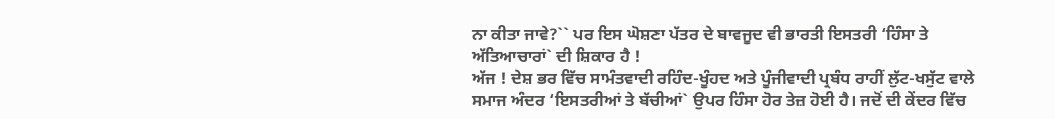ਨਾ ਕੀਤਾ ਜਾਵੇ?`` ਪਰ ਇਸ ਘੋਸ਼ਣਾ ਪੱਤਰ ਦੇ ਬਾਵਜੂਦ ਵੀ ਭਾਰਤੀ ਇਸਤਰੀ ‘ਹਿੰਸਾ ਤੇ ਅੱਤਿਆਚਾਰਾਂ` ਦੀ ਸ਼ਿਕਾਰ ਹੈ !
ਅੱਜ ! ਦੇਸ਼ ਭਰ ਵਿੱਚ ਸਾਮੰਤਵਾਦੀ ਰਹਿੰਦ-ਖੂੰਹਦ ਅਤੇ ਪੂੰਜੀਵਾਦੀ ਪ੍ਰਬੰਧ ਰਾਹੀਂ ਲੁੱਟ-ਖਸੁੱਟ ਵਾਲੇ ਸਮਾਜ ਅੰਦਰ ‘ਇਸਤਰੀਆਂ ਤੇ ਬੱਚੀਆਂ` ਉਪਰ ਹਿੰਸਾ ਹੋਰ ਤੇਜ਼ ਹੋਈ ਹੈ। ਜਦੋਂ ਦੀ ਕੇਂਦਰ ਵਿੱਚ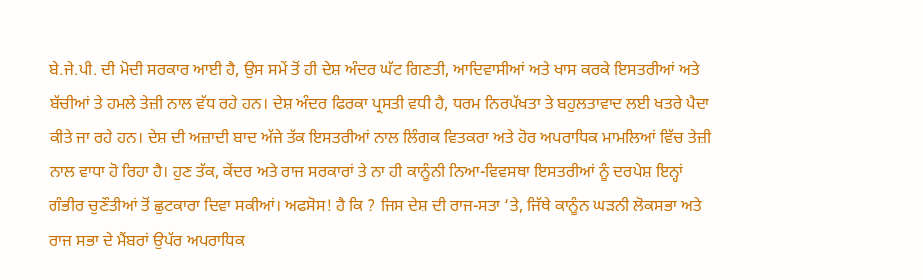ਬੇ.ਜੇ.ਪੀ. ਦੀ ਮੋਦੀ ਸਰਕਾਰ ਆਈ ਹੈ, ਉਸ ਸਮੇਂ ਤੋਂ ਹੀ ਦੇਸ਼ ਅੰਦਰ ਘੱਟ ਗਿਣਤੀ, ਆਦਿਵਾਸੀਆਂ ਅਤੇ ਖਾਸ ਕਰਕੇ ਇਸਤਰੀਆਂ ਅਤੇ ਬੱਚੀਆਂ ਤੇ ਹਮਲੇ ਤੇਜ਼ੀ ਨਾਲ ਵੱਧ ਰਹੇ ਹਨ। ਦੇਸ਼ ਅੰਦਰ ਫਿਰਕਾ ਪ੍ਰਸਤੀ ਵਧੀ ਹੈ, ਧਰਮ ਨਿਰਪੱਖਤਾ ਤੇ ਬਹੁਲਤਾਵਾਦ ਲਈ ਖਤਰੇ ਪੈਦਾ ਕੀਤੇ ਜਾ ਰਹੇ ਹਨ। ਦੇਸ਼ ਦੀ ਅਜ਼ਾਦੀ ਬਾਦ ਅੱਜੇ ਤੱਕ ਇਸਤਰੀਆਂ ਨਾਲ ਲਿੰਗਕ ਵਿਤਕਰਾ ਅਤੇ ਹੋਰ ਅਪਰਾਧਿਕ ਮਾਮਲਿਆਂ ਵਿੱਚ ਤੇਜ਼ੀ ਨਾਲ ਵਾਧਾ ਹੋ ਰਿਹਾ ਹੈ। ਹੁਣ ਤੱਕ, ਕੇਂਦਰ ਅਤੇ ਰਾਜ ਸਰਕਾਰਾਂ ਤੇ ਨਾ ਹੀ ਕਾਨੂੰਨੀ ਨਿਆ-ਵਿਵਸਥਾ ਇਸਤਰੀਆਂ ਨੂੰ ਦਰਪੇਸ਼ ਇਨ੍ਹਾਂ ਗੰਭੀਰ ਚੁਣੌਤੀਆਂ ਤੋਂ ਛੁਟਕਾਰਾ ਦਿਵਾ ਸਕੀਆਂ। ਅਫਸੋਸ! ਹੈ ਕਿ ? ਜਿਸ ਦੇਸ਼ ਦੀ ਰਾਜ-ਸਤਾ ‘ਤੇ, ਜਿੱਥੇ ਕਾਨੂੰਨ ਘੜਨੀ ਲੋਕਸਭਾ ਅਤੇ ਰਾਜ ਸਭਾ ਦੇ ਮੈਂਬਰਾਂ ਉਪੱਰ ਅਪਰਾਧਿਕ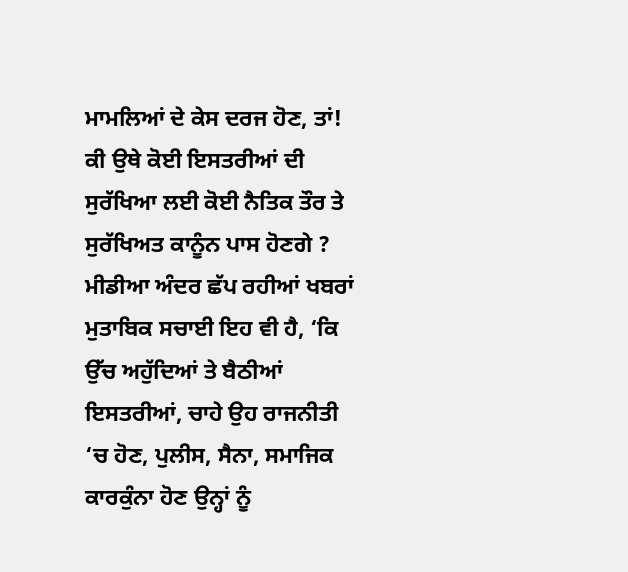ਮਾਮਲਿਆਂ ਦੇ ਕੇਸ ਦਰਜ ਹੋਣ, ਤਾਂ! ਕੀ ਉਥੇ ਕੋਈ ਇਸਤਰੀਆਂ ਦੀ ਸੁਰੱਖਿਆ ਲਈ ਕੋਈ ਨੈਤਿਕ ਤੌਰ ਤੇ ਸੁਰੱਖਿਅਤ ਕਾਨੂੰਨ ਪਾਸ ਹੋਣਗੇ ? ਮੀਡੀਆ ਅੰਦਰ ਛੱਪ ਰਹੀਆਂ ਖਬਰਾਂ ਮੁਤਾਬਿਕ ਸਚਾਈ ਇਹ ਵੀ ਹੈ, ‘ਕਿ ਉੱਚ ਅਹੁੱਦਿਆਂ ਤੇ ਬੈਠੀਆਂ ਇਸਤਰੀਆਂ, ਚਾਹੇ ਉਹ ਰਾਜਨੀਤੀ ‘ਚ ਹੋਣ, ਪੁਲੀਸ, ਸੈਨਾ, ਸਮਾਜਿਕ ਕਾਰਕੁੰਨਾ ਹੋਣ ਉਨ੍ਹਾਂ ਨੂੰ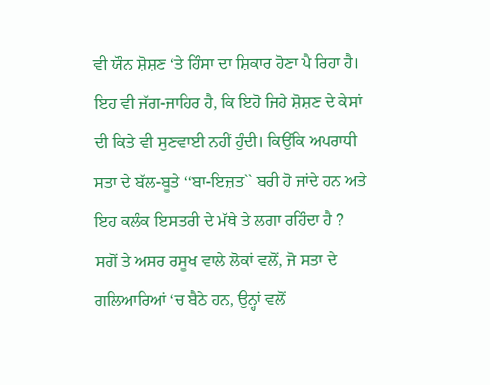ਵੀ ਯੌਨ ਸ਼ੋਸ਼ਣ ‘ਤੇ ਹਿੰਸਾ ਦਾ ਸ਼ਿਕਾਰ ਹੋਣਾ ਪੈ ਰਿਹਾ ਹੈ। ਇਹ ਵੀ ਜੱਗ-ਜਾਹਿਰ ਹੈ, ਕਿ ਇਹੋ ਜਿਹੇ ਸ਼ੋਸ਼ਣ ਦੇ ਕੇਸਾਂ ਦੀ ਕਿਤੇ ਵੀ ਸੁਣਵਾਈ ਨਹੀਂ ਹੁੰਦੀ। ਕਿਉਂਕਿ ਅਪਰਾਧੀ ਸਤਾ ਦੇ ਬੱਲ-ਬੂਤੇ ‘‘ਬਾ-ਇਜ਼ਤ`` ਬਰੀ ਹੋ ਜਾਂਦੇ ਹਨ ਅਤੇ ਇਹ ਕਲੰਕ ਇਸਤਰੀ ਦੇ ਮੱਥੇ ਤੇ ਲਗਾ ਰਹਿੰਦਾ ਹੈ ? ਸਗੋਂ ਤੇ ਅਸਰ ਰਸੂਖ ਵਾਲੇ ਲੋਕਾਂ ਵਲੋਂ, ਜੋ ਸਤਾ ਦੇ ਗਲਿਆਰਿਆਂ ‘ਚ ਬੈਠੇ ਹਨ, ਉਨ੍ਹਾਂ ਵਲੋਂ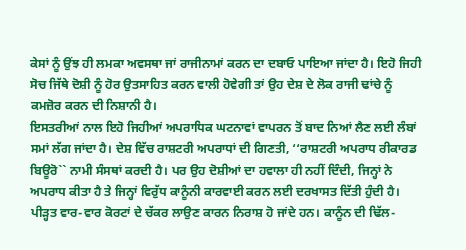ਕੇਸਾਂ ਨੂੰ ਉਂਝ ਹੀ ਲਮਕਾ ਅਵਸਥਾ ਜਾਂ ਰਾਜੀਨਾਮਾਂ ਕਰਨ ਦਾ ਦਬਾਓ ਪਾਇਆ ਜਾਂਦਾ ਹੈ। ਇਹੋ ਜਿਹੀ ਸੋਚ ਜਿੱਥੇ ਦੋਸ਼ੀ ਨੂੰ ਹੋਰ ਉਤਸਾਹਿਤ ਕਰਨ ਵਾਲੀ ਹੋਵੇਗੀ ਤਾਂ ਉਹ ਦੇਸ਼ ਦੇ ਲੋਕ ਰਾਜੀ ਢਾਂਚੇ ਨੂੰ ਕਮਜ਼ੋਰ ਕਰਨ ਦੀ ਨਿਸ਼ਾਨੀ ਹੈ।
ਇਸਤਰੀਆਂ ਨਾਲ ਇਹੋ ਜਿਹੀਆਂ ਅਪਰਾਧਿਕ ਘਟਨਾਵਾਂ ਵਾਪਰਨ ਤੋਂ ਬਾਦ ਨਿਆਂ ਲੈਣ ਲਈ ਲੰਬਾਂ ਸਮਾਂ ਲੱਗ ਜਾਂਦਾ ਹੈ। ਦੇਸ਼ ਵਿੱਚ ਰਾਸ਼ਟਰੀ ਅਪਰਾਧਾਂ ਦੀ ਗਿਣਤੀ, ‘‘ਰਾਸ਼ਟਰੀ ਅਪਰਾਧ ਰੀਕਾਰਡ ਬਿਊਰੋ`` ਨਾਮੀ ਸੰਸਥਾਂ ਕਰਦੀ ਹੈ। ਪਰ ਉਹ ਦੋਸ਼ੀਆਂ ਦਾ ਹਵਾਲਾ ਹੀ ਨਹੀਂ ਦਿੰਦੀ, ਜਿਨ੍ਹਾਂ ਨੇ ਅਪਰਾਧ ਕੀਤਾ ਹੈ ਤੇ ਜਿਨ੍ਹਾਂ ਵਿਰੁੱਧ ਕਾਨੂੰਨੀ ਕਾਰਵਾਈ ਕਰਨ ਲਈ ਦਰਖਾਸਤ ਦਿੱਤੀ ਹੁੰਦੀ ਹੈ। ਪੀੜ੍ਹਤ ਵਾਰ-ਵਾਰ ਕੋਰਟਾਂ ਦੇ ਚੱਕਰ ਲਾਉਣ ਕਾਰਨ ਨਿਰਾਸ਼ ਹੋ ਜਾਂਦੇ ਹਨ। ਕਾਨੂੰਨ ਦੀ ਢਿੱਲ-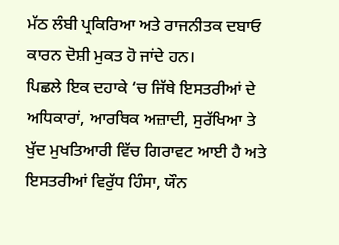ਮੱਠ ਲੰਬੀ ਪ੍ਰਕਿਰਿਆ ਅਤੇ ਰਾਜਨੀਤਕ ਦਬਾਓ ਕਾਰਨ ਦੋਸ਼ੀ ਮੁਕਤ ਹੋ ਜਾਂਦੇ ਹਨ।
ਪਿਛਲੇ ਇਕ ਦਹਾਕੇ ‘ਚ ਜਿੱਥੇ ਇਸਤਰੀਆਂ ਦੇ ਅਧਿਕਾਰਾਂ, ਆਰਥਿਕ ਅਜ਼ਾਦੀ, ਸੁਰੱਖਿਆ ਤੇ ਖੁੱਦ ਮੁਖਤਿਆਰੀ ਵਿੱਚ ਗਿਰਾਵਟ ਆਈ ਹੈ ਅਤੇ ਇਸਤਰੀਆਂ ਵਿਰੁੱਧ ਹਿੰਸਾ, ਯੌਨ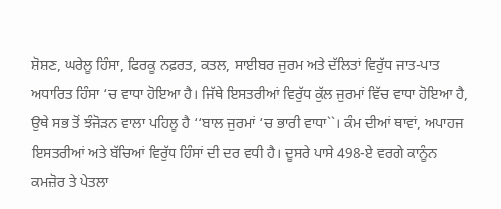ਸ਼ੋਸ਼ਣ, ਘਰੇਲੂ ਹਿੰਸਾ, ਫਿਰਕੂ ਨਫ਼ਰਤ, ਕਤਲ, ਸਾਈਬਰ ਜੁਰਮ ਅਤੇ ਦੱਲਿਤਾਂ ਵਿਰੁੱਧ ਜਾਤ-ਪਾਤ ਅਧਾਰਿਤ ਹਿੰਸਾ ‘ਚ ਵਾਧਾ ਹੋਇਆ ਹੈ। ਜਿੱਥੇ ਇਸਤਰੀਆਂ ਵਿਰੁੱਧ ਕੁੱਲ ਜੁਰਮਾਂ ਵਿੱਚ ਵਾਧਾ ਹੋਇਆ ਹੈ, ਉਥੇ ਸਭ ਤੋਂ ਝੰਜੋੜਨ ਵਾਲਾ ਪਹਿਲੂ ਹੈ ‘‘ਬਾਲ ਜੁਰਮਾਂ ‘ਚ ਭਾਰੀ ਵਾਧਾ``। ਕੰਮ ਦੀਆਂ ਥਾਵਾਂ, ਅਪਾਹਜ ਇਸਤਰੀਆਂ ਅਤੇ ਬੱਚਿਆਂ ਵਿਰੁੱਧ ਹਿੰਸਾਂ ਦੀ ਦਰ ਵਧੀ ਹੈ। ਦੂਸਰੇ ਪਾਸੇ 498-ਏ ਵਰਗੇ ਕਾਨੂੰਨ ਕਮਜ਼ੋਰ ਤੇ ਪੇਤਲਾ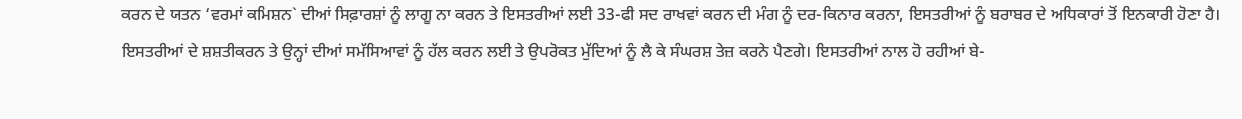ਕਰਨ ਦੇ ਯਤਨ ‘ਵਰਮਾਂ ਕਮਿਸ਼ਨ` ਦੀਆਂ ਸਿਫ਼ਾਰਸ਼ਾਂ ਨੂੰ ਲਾਗੂ ਨਾ ਕਰਨ ਤੇ ਇਸਤਰੀਆਂ ਲਈ 33-ਫੀ ਸਦ ਰਾਖਵਾਂ ਕਰਨ ਦੀ ਮੰਗ ਨੂੰ ਦਰ-ਕਿਨਾਰ ਕਰਨਾ, ਇਸਤਰੀਆਂ ਨੂੰ ਬਰਾਬਰ ਦੇ ਅਧਿਕਾਰਾਂ ਤੋਂ ਇਨਕਾਰੀ ਹੋਣਾ ਹੈ।
ਇਸਤਰੀਆਂ ਦੇ ਸ਼ਸ਼ਤੀਕਰਨ ਤੇ ਉਨ੍ਹਾਂ ਦੀਆਂ ਸਮੱਸਿਆਵਾਂ ਨੂੰ ਹੱਲ ਕਰਨ ਲਈ ਤੇ ਉਪਰੋਕਤ ਮੁੱਦਿਆਂ ਨੂੰ ਲੈ ਕੇ ਸੰਘਰਸ਼ ਤੇਜ਼ ਕਰਨੇ ਪੈਣਗੇ। ਇਸਤਰੀਆਂ ਨਾਲ ਹੋ ਰਹੀਆਂ ਬੇ-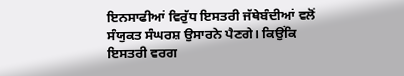ਇਨਸਾਫੀਆਂ ਵਿਰੁੱਧ ਇਸਤਰੀ ਜੱਥੇਬੰਦੀਆਂ ਵਲੋਂ ਸੰਯੁਕਤ ਸੰਘਰਸ਼ ਉਸਾਰਨੇ ਪੈਣਗੇ। ਕਿਉਂਕਿ ਇਸਤਰੀ ਵਰਗ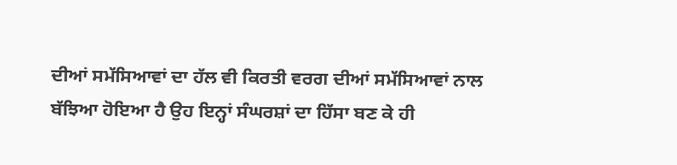ਦੀਆਂ ਸਮੱਸਿਆਵਾਂ ਦਾ ਹੱਲ ਵੀ ਕਿਰਤੀ ਵਰਗ ਦੀਆਂ ਸਮੱਸਿਆਵਾਂ ਨਾਲ ਬੱਝਿਆ ਹੋਇਆ ਹੈ ਉਹ ਇਨ੍ਹਾਂ ਸੰਘਰਸ਼ਾਂ ਦਾ ਹਿੱਸਾ ਬਣ ਕੇ ਹੀ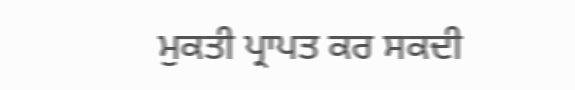ਮੁਕਤੀ ਪ੍ਰਾਪਤ ਕਰ ਸਕਦੀ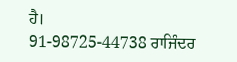ਹੈ।
91-98725-44738 ਰਾਜਿੰਦਰ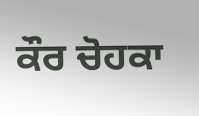ਕੌਰ ਚੋਹਕਾ